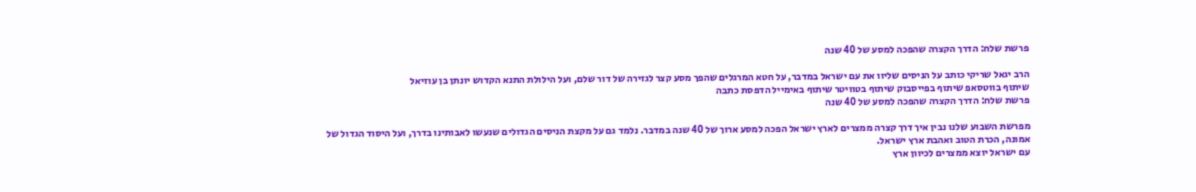פרשת שלח: הדרך הקצרה שהפכה למסע של 40 שנה

הרב יגאל שריקי כותב על הניסים שליוו את עם ישראל במדבר, על חטא המרגלים שהפך מסע קצר לגזירה של דור שלם, ועל הילולת התנא הקדוש יונתן בן עוזיאל
שיתוף בווטסאפ שיתוף בפייסבוק שיתוף בטוויטר שיתוף באימייל הדפסת כתבה
פרשת שלח: הדרך הקצרה שהפכה למסע של 40 שנה

מפרשת השבוע שלנו נבין איך דרך קצרה ממצרים לארץ ישראל הפכה למסע ארוך של 40 שנה במדבר. נלמד גם על מקצת הניסים הגדולים שנעשו לאבותינו בדרך, ועל היסוד הגדול של אמונה, הכרת הטוב ואהבת ארץ ישראל.
עם ישראל יוצא ממצרים לכיוון ארץ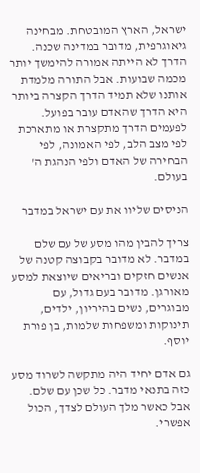ישראל, הארץ המובטחת. מבחינה גיאוגרפית, מדובר במדינה שכנה. הדרך לא הייתה אמורה להימשך יותר מכמה שבועות. אבל התורה מלמדת אותנו שלא תמיד הדרך הקצרה ביותר היא הדרך שהאדם עובר בפועל. לפעמים הדרך מתקצרת או מתארכת לפי מצב הלב, לפי האמונה, לפי הבחירה של האדם ולפי הנהגת ה' בעולם.

הניסים שליוו את עם ישראל במדבר

צריך להבין מהו מסע של עם שלם במדבר. לא מדובר בקבוצה קטנה של אנשים חזקים ובריאים שיוצאת למסע מאורגן. מדובר בעם גדול, עם מבוגרים, נשים בהיריון, ילדים, תינוקות ומשפחות שלמות, בן פורת יוסף.

גם אדם יחיד היה מתקשה לשרוד מסע כזה בתנאי מדבר. כל שכן עם שלם. אבל כאשר מלך העולם לצדך, הכול אפשרי.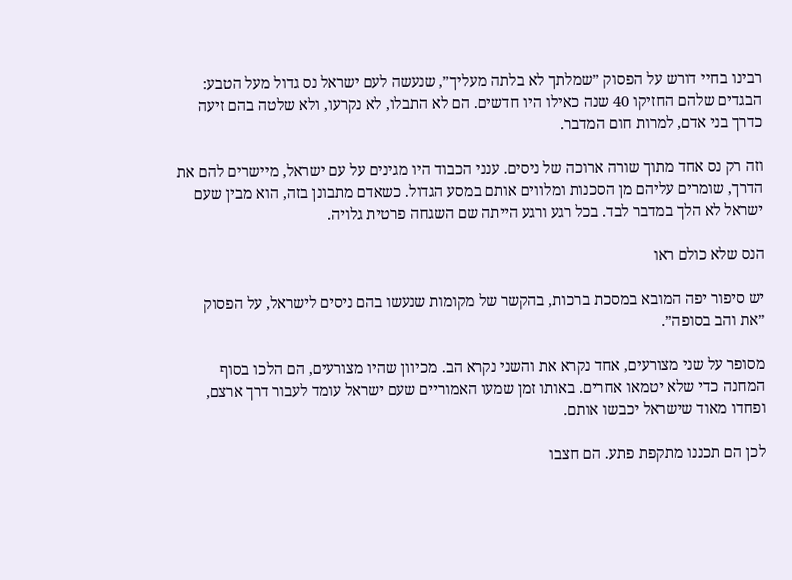רבינו בחיי דורש על הפסוק ״שמלתך לא בלתה מעליך״, שנעשה לעם ישראל נס גדול מעל הטבע: הבגדים שלהם החזיקו 40 שנה כאילו היו חדשים. הם לא התבלו, לא נקרעו, ולא שלטה בהם זיעה כדרך בני אדם, למרות חום המדבר.

וזה רק נס אחד מתוך שורה ארוכה של ניסים. ענני הכבוד היו מגינים על עם ישראל, מיישרים להם את הדרך, שומרים עליהם מן הסכנות ומלווים אותם במסע הגדול. כשאדם מתבונן בזה, הוא מבין שעם ישראל לא הלך במדבר לבד. בכל רגע ורגע הייתה שם השגחה פרטית גלויה.

הנס שלא כולם ראו

יש סיפור יפה המובא במסכת ברכות, בהקשר של מקומות שנעשו בהם ניסים לישראל, על הפסוק ״את והב בסופה״.

מסופר על שני מצורעים, אחד נקרא את והשני נקרא הב. מכיוון שהיו מצורעים, הם הלכו בסוף המחנה כדי שלא יטמאו אחרים. באותו זמן שמעו האמוריים שעם ישראל עומד לעבור דרך ארצם, ופחדו מאוד שישראל יכבשו אותם.

לכן הם תכננו מתקפת פתע. הם חצבו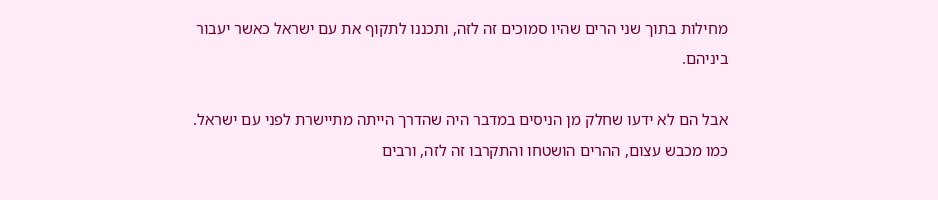מחילות בתוך שני הרים שהיו סמוכים זה לזה, ותכננו לתקוף את עם ישראל כאשר יעבור ביניהם.

אבל הם לא ידעו שחלק מן הניסים במדבר היה שהדרך הייתה מתיישרת לפני עם ישראל. כמו מכבש עצום, ההרים הושטחו והתקרבו זה לזה, ורבים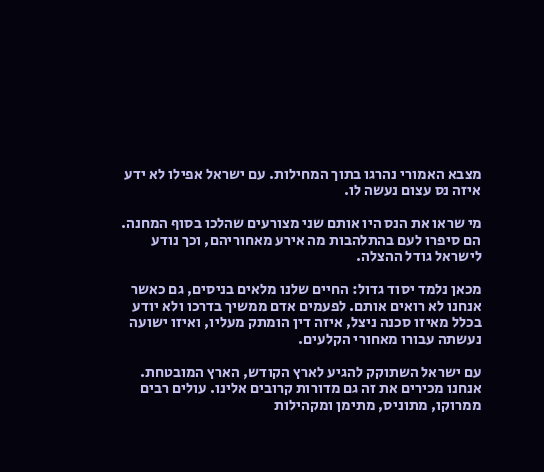מצבא האמורי נהרגו בתוך המחילות. עם ישראל אפילו לא ידע איזה נס עצום נעשה לו.

מי שראו את הנס היו אותם שני מצורעים שהלכו בסוף המחנה. הם סיפרו לעם בהתלהבות מה אירע מאחוריהם, וכך נודע לישראל גודל ההצלה.

מכאן נלמד יסוד גדול: החיים שלנו מלאים בניסים, גם כאשר אנחנו לא רואים אותם. לפעמים אדם ממשיך בדרכו ולא יודע בכלל מאיזו סכנה ניצל, איזה דין הומתק מעליו, ואיזו ישועה נעשתה עבורו מאחורי הקלעים.

עם ישראל השתוקק להגיע לארץ הקודש, הארץ המובטחת. אנחנו מכירים את זה גם מדורות קרובים אלינו. עולים רבים ממרוקו, מתוניס, מתימן ומקהילות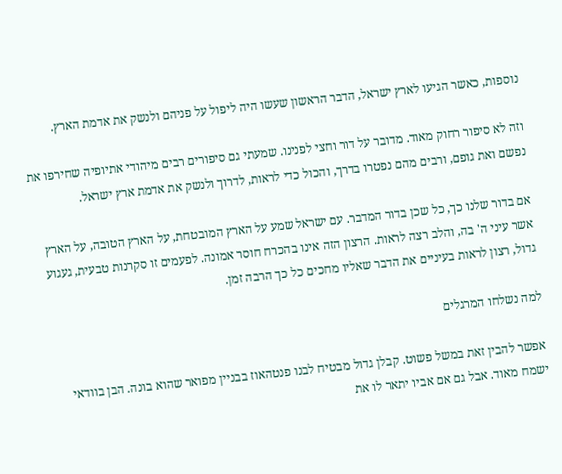נוספות, כאשר הגיעו לארץ ישראל, הדבר הראשון שעשו היה ליפול על פניהם ולנשק את אדמת הארץ.

וזה לא סיפור רחוק מאוד. מדובר על דור וחצי לפנינו. שמעתי גם סיפורים רבים מיהודי אתיופיה שחירפו את נפשם ואת גופם, ורבים מהם נפטרו בדרך, והכול כדי לראות, לדרוך ולנשק את אדמת ארץ ישראל.

אם בדור שלנו כך, כל שכן בדור המדבר. עם ישראל שמע על הארץ המובטחת, על הארץ הטובה, על הארץ אשר עיני ה' בה, והלב רצה לראות. הרצון הזה אינו בהכרח חוסר אמונה. לפעמים זו סקרנות טבעית, געגוע גדול, רצון לראות בעיניים את הדבר שאליו מחכים כל כך הרבה זמן.

למה נשלחו המרגלים

אפשר להבין זאת במשל פשוט. קבלן גדול מבטיח לבנו פנטהאוז בבניין מפואר שהוא בונה. הבן בוודאי ישמח מאוד. אבל גם אם אביו יתאר לו את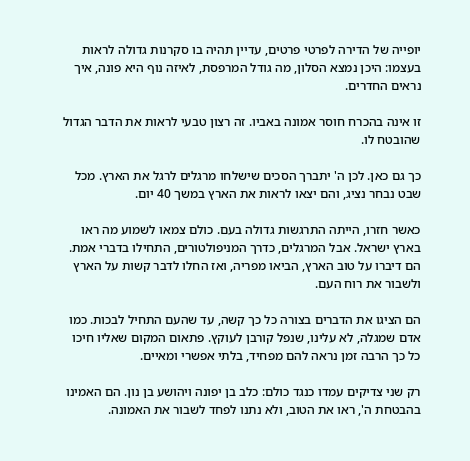יופייה של הדירה לפרטי פרטים, עדיין תהיה בו סקרנות גדולה לראות בעצמו: היכן נמצא הסלון, מה גודל המרפסת, לאיזה נוף היא פונה, איך נראים החדרים.

זו אינה בהכרח חוסר אמונה באביו. זה רצון טבעי לראות את הדבר הגדול שהובטח לו.

כך גם כאן. לכן ה' יתברך הסכים שישלחו מרגלים לרגל את הארץ. מכל שבט נבחר נציג, והם יצאו לראות את הארץ במשך 40 יום.

כאשר חזרו, הייתה התרגשות גדולה בעם. כולם צמאו לשמוע מה ראו בארץ ישראל. אבל המרגלים, כדרך המניפולטורים, התחילו בדברי אמת. הם דיברו על טוב הארץ, הביאו מפריה, ואז החלו לדבר קשות על הארץ ולשבור את רוח העם.

הם הציגו את הדברים בצורה כל כך קשה, עד שהעם התחיל לבכות. כמו אדם שמגלה, לא עלינו, שנפל קורבן לעוקץ. פתאום המקום שאליו חיכו כל כך הרבה זמן נראה להם מפחיד, בלתי אפשרי ומאיים.

רק שני צדיקים עמדו כנגד כולם: כלב בן יפונה ויהושע בן נון. הם האמינו בהבטחת ה', ראו את הטוב, ולא נתנו לפחד לשבור את האמונה.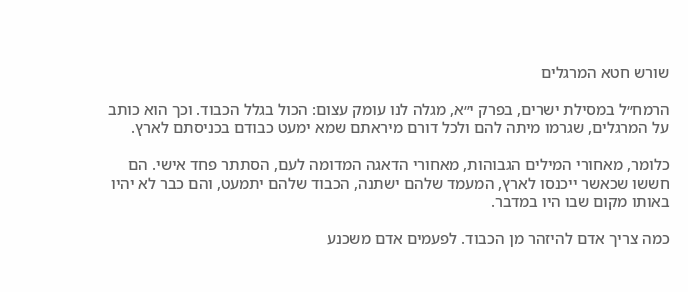שורש חטא המרגלים

הרמח״ל במסילת ישרים, בפרק י״א, מגלה לנו עומק עצום: הכול בגלל הכבוד. וכך הוא כותב על המרגלים, שגרמו מיתה להם ולכל דורם מיראתם שמא ימעט כבודם בכניסתם לארץ.

כלומר, מאחורי המילים הגבוהות, מאחורי הדאגה המדומה לעם, הסתתר פחד אישי. הם חששו שכאשר ייכנסו לארץ, המעמד שלהם ישתנה, הכבוד שלהם יתמעט, והם כבר לא יהיו באותו מקום שבו היו במדבר.

כמה צריך אדם להיזהר מן הכבוד. לפעמים אדם משכנע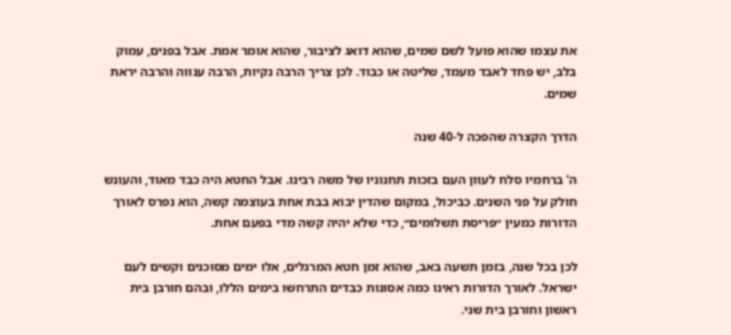את עצמו שהוא פועל לשם שמים, שהוא דואג לציבור, שהוא אומר אמת. אבל בפנים, עמוק בלב, יש פחד לאבד מעמד, שליטה או כבוד. לכן צריך הרבה נקיות, הרבה ענווה והרבה יראת שמים.

הדרך הקצרה שהפכה ל-40 שנה

ה' ברחמיו סלח לעוון העם בזכות תחנוניו של משה רבינו. אבל החטא היה כבד מאוד, והעונש חולק על פני השנים. כביכול, במקום שהדין יבוא בבת אחת בעוצמה קשה, הוא נפרס לאורך הדורות כמעין ״פריסת תשלומים״, כדי שלא יהיה קשה מדי בפעם אחת.

לכן בכל שנה, בזמן תשעה באב, שהוא זמן חטא המרגלים, אלו ימים מסוכנים וקשים לעם ישראל. לאורך הדורות ראינו כמה אסונות כבדים התרחשו בימים הללו, ובהם חורבן בית ראשון וחורבן בית שני.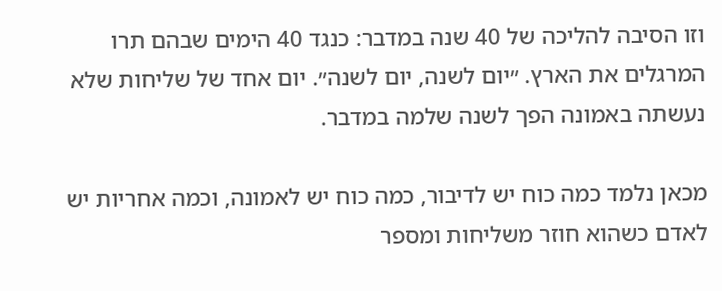וזו הסיבה להליכה של 40 שנה במדבר: כנגד 40 הימים שבהם תרו המרגלים את הארץ. ״יום לשנה, יום לשנה״. יום אחד של שליחות שלא נעשתה באמונה הפך לשנה שלמה במדבר.

מכאן נלמד כמה כוח יש לדיבור, כמה כוח יש לאמונה, וכמה אחריות יש לאדם כשהוא חוזר משליחות ומספר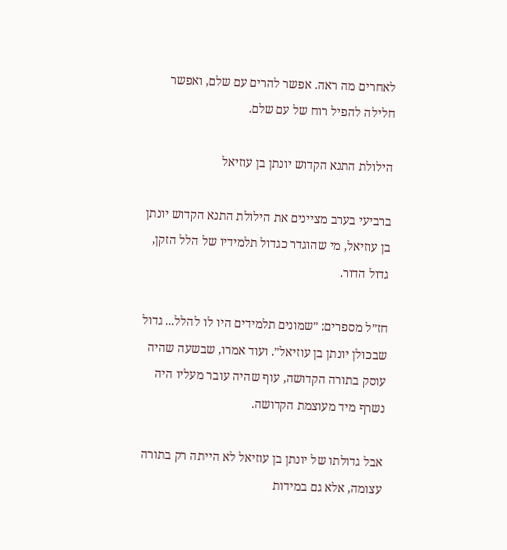לאחרים מה ראה. אפשר להרים עם שלם, ואפשר חלילה להפיל רוח של עם שלם.

הילולת התנא הקדוש יונתן בן עוזיאל

ברביעי בערב מציינים את הילולת התנא הקדוש יונתן בן עוזיאל, מי שהוגדר כגדול תלמידיו של הלל הזקן, גדול הדור.

חז״ל מספרים: ״שמונים תלמידים היו לו להלל... גדול שבכולן יונתן בן עוזיאל״. ועוד אמרו, שבשעה שהיה עוסק בתורה הקדושה, עוף שהיה עובר מעליו היה נשרף מיד מעוצמת הקדושה.

אבל גדולתו של יונתן בן עוזיאל לא הייתה רק בתורה עצומה, אלא גם במידות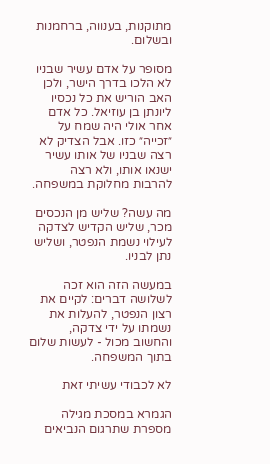מתוקנות, בענווה, ברחמנות ובשלום.

מסופר על אדם עשיר שבניו לא הלכו בדרך הישר, ולכן האב הוריש את כל נכסיו ליונתן בן עוזיאל. כל אדם אחר אולי היה שמח על ״זכייה״ כזו. אבל הצדיק לא רצה שבניו של אותו עשיר ישנאו אותו, ולא רצה להרבות מחלוקת במשפחה.

מה עשה? שליש מן הנכסים מכר, שליש הקדיש לצדקה לעילוי נשמת הנפטר, ושליש נתן לבניו.

במעשה הזה הוא זכה לשלושה דברים: לקיים את רצון הנפטר, להעלות את נשמתו על ידי צדקה, והחשוב מכול - לעשות שלום בתוך המשפחה.

לא לכבודי עשיתי זאת

הגמרא במסכת מגילה מספרת שתרגום הנביאים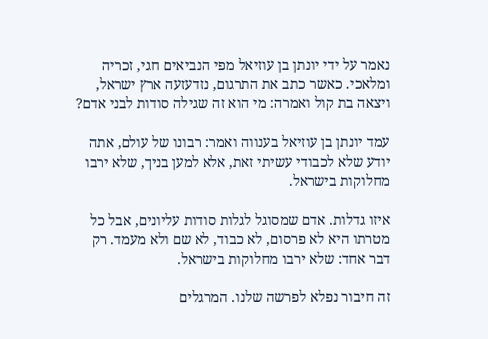נאמר על ידי יונתן בן עוזיאל מפי הנביאים חגי, זכריה ומלאכי. כאשר כתב את התרגום, נזדעזעה ארץ ישראל, ויצאה בת קול ואמרה: מי הוא זה שגילה סודות לבני אדם?

עמד יונתן בן עוזיאל בענווה ואמר: רבונו של עולם, אתה יודע שלא לכבודי עשיתי זאת, אלא למען בניך, שלא ירבו מחלוקות בישראל.

איזו גדלות. אדם שמסוגל לגלות סודות עליונים, אבל כל מטרתו היא לא פרסום, לא כבוד, לא שם ולא מעמד. רק דבר אחד: שלא ירבו מחלוקות בישראל.

זה חיבור נפלא לפרשה שלנו. המרגלים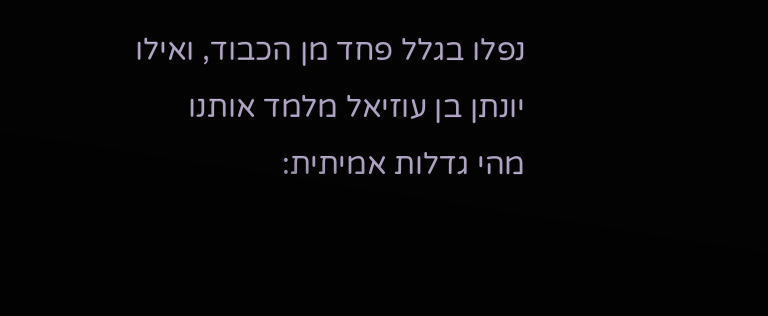נפלו בגלל פחד מן הכבוד, ואילו יונתן בן עוזיאל מלמד אותנו מהי גדלות אמיתית: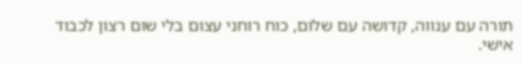תורה עם ענווה, קדושה עם שלום, כוח רוחני עצום בלי שום רצון לכבוד אישי.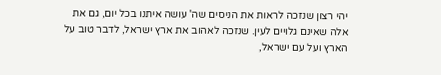יהי רצון שנזכה לראות את הניסים שה' עושה איתנו בכל יום, גם את אלה שאינם גלויים לעין. שנזכה לאהוב את ארץ ישראל, לדבר טוב על הארץ ועל עם ישראל,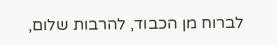לברוח מן הכבוד, להרבות שלום,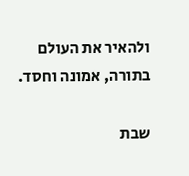ולהאיר את העולם בתורה, אמונה וחסד.

שבת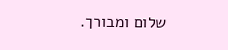שלום ומבורך.